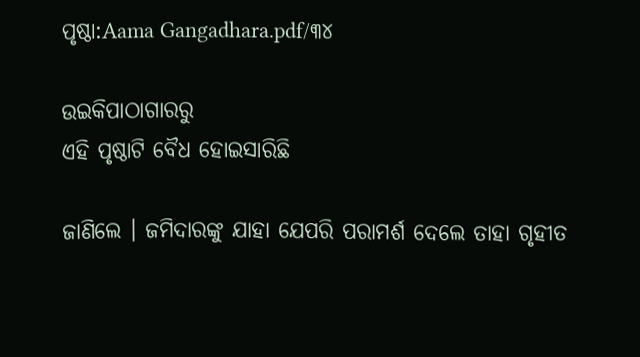ପୃଷ୍ଠା:Aama Gangadhara.pdf/୩୪

ଉଇକିପାଠାଗାର‌ରୁ
ଏହି ପୃଷ୍ଠାଟି ବୈଧ ହୋଇସାରିଛି

ଜାଣିଲେ । ଜମିଦାରଙ୍କୁ ଯାହା ଯେପରି ପରାମର୍ଶ ଦେଲେ ତାହା ଗୃହୀତ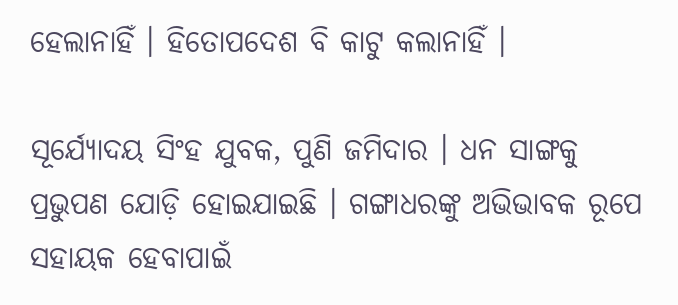ହେଲାନାହିଁ । ହିତୋପଦେଶ ବି କାଟୁ କଲାନାହିଁ ।

ସୂର୍ଯ୍ୟୋଦୟ ସିଂହ ଯୁବକ, ପୁଣି ଜମିଦାର । ଧନ ସାଙ୍ଗକୁ ପ୍ରଭୁପଣ ଯୋଡ଼ି ହୋଇଯାଇଛି । ଗଙ୍ଗାଧରଙ୍କୁ ଅଭିଭାବକ ରୂପେ ସହାୟକ ହେବାପାଇଁ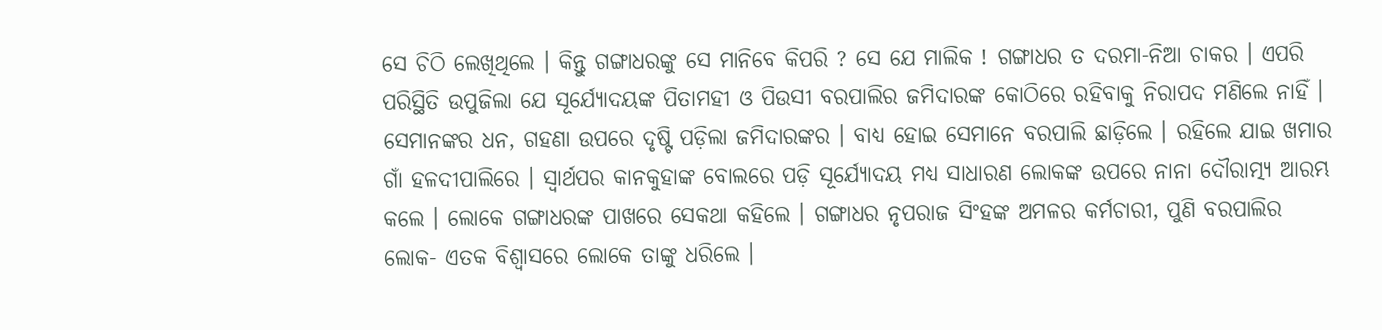ସେ ଚିଠି ଲେଖିଥିଲେ । କିନ୍ତୁ ଗଙ୍ଗାଧରଙ୍କୁ ସେ ମାନିବେ କିପରି ? ସେ ଯେ ମାଲିକ ! ଗଙ୍ଗାଧର ତ ଦରମା-ନିଆ ଚାକର । ଏପରି ପରିସ୍ଥିତି ଉପୁଜିଲା ଯେ ସୂର୍ଯ୍ୟୋଦୟଙ୍କ ପିତାମହୀ ଓ ପିଉସୀ ବରପାଲିର ଜମିଦାରଙ୍କ କୋଠିରେ ରହିବାକୁ ନିରାପଦ ମଣିଲେ ନାହିଁ । ସେମାନଙ୍କର ଧନ, ଗହଣା ଉପରେ ଦୃଷ୍ଟି ପଡ଼ିଲା ଜମିଦାରଙ୍କର । ବାଧ୍ୟ ହୋଇ ସେମାନେ ବରପାଲି ଛାଡ଼ିଲେ । ରହିଲେ ଯାଇ ଖମାର ଗାଁ ହଳଦୀପାଲିରେ । ସ୍ୱାର୍ଥପର କାନକୁହାଙ୍କ ବୋଲରେ ପଡ଼ି ସୂର୍ଯ୍ୟୋଦୟ ମଧ୍ୟ ସାଧାରଣ ଲୋକଙ୍କ ଉପରେ ନାନା ଦୌରାତ୍ମ୍ୟ ଆରମ୍ଭ କଲେ । ଲୋକେ ଗଙ୍ଗାଧରଙ୍କ ପାଖରେ ସେକଥା କହିଲେ । ଗଙ୍ଗାଧର ନୃପରାଜ ସିଂହଙ୍କ ଅମଳର କର୍ମଚାରୀ, ପୁଣି ବରପାଲିର ଲୋକ- ଏତକ ବିଶ୍ୱାସରେ ଲୋକେ ତାଙ୍କୁ ଧରିଲେ ।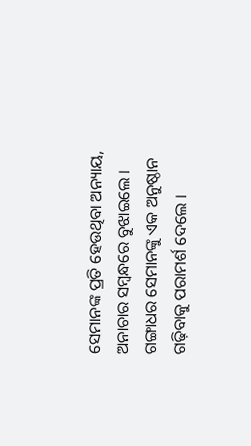ସେମାନଙ୍କ ପ୍ରତି ହେଉଥିବା ଅନ୍ୟାୟ, ଅନାଚାର ସମ୍ବନ୍ଧରେ ବୁଝାଇଲେ । ଗଙ୍ଗାଧର ସେମାନଙ୍କୁ ଏକ ଅନୁଷ୍ଠାନ ଗଢ଼ିବାକୁ ପରାମର୍ଶ ଦେଲେ ।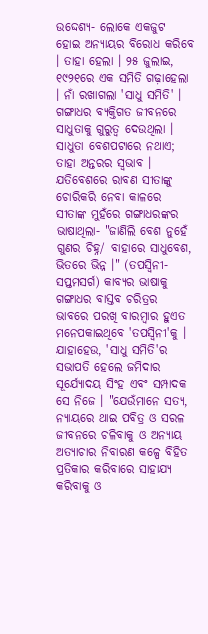ଉଦ୍ଦେଶ୍ୟ- ଲୋକେ ଏକଜୁଟ ହୋଇ ଅନ୍ୟାୟର ବିରୋଧ କରିବେ । ତାହା ହେଲା । ୨୫ ଜୁଲାଇ, ୧୯୨୧ରେ ଏକ ସମିତି ଗଢ଼ାହେଲା । ନାଁ ରଖାଗଲା 'ସାଧୁ ସମିତି' । ଗଙ୍ଗାଧର ବ୍ୟକ୍ତିଗତ ଜୀବନରେ ସାଧୁତାକୁ ଗୁରୁତ୍ୱ ଦେଉଥିଲା । ସାଧୁତା ବେଶପଟାରେ ନଥାଏ; ତାହା ଅନ୍ତରର ସ୍ୱଭାବ । ଯତିବେଶରେ ରାବଣ ସୀତାଙ୍କୁ ଚୋରିକରି ନେବା କାଳରେ ସୀତାଙ୍କ ମୁହଁରେ ଗଙ୍ଗାଧରଙ୍କର ଭାଷାଥିଲା- "ଜାଣିଲି ବେଶ ନୁହେଁ ଗୁଣର ଚିହ୍ନ/ ବାହାରେ ସାଧୁବେଶ, ଭିତରେ ଭିନ୍ନ ।" (ତପସ୍ୱିନୀ- ସପ୍ତମସର୍ଗ) କାବ୍ୟର ଭାଷାକୁ ଗଙ୍ଗାଧର ବାସ୍ତବ ଚରିତ୍ରର ଭାବରେ ପରଖି ବାରମ୍ବାର ହୁଏତ ମନେପକାଇଥିବେ 'ତପସ୍ୱିନୀ'କୁ । ଯାହାହେଉ, 'ସାଧୁ ସମିତି'ର ସଭାପତି ହେଲେ ଜମିଦାର ସୂର୍ଯ୍ୟୋଦୟ ସିଂହ ଏବଂ ସମ୍ପାଦକ ସେ ନିଜେ । "ଯେଉଁମାନେ ସତ୍ୟ, ନ୍ୟାୟରେ ଥାଇ ପବିତ୍ର ଓ ସରଳ ଜୀବନରେ ଚଳିବାକୁ ଓ ଅନ୍ୟାୟ ଅତ୍ୟାଚାର ନିବାରଣ କଳ୍ପେ ବିହିତ ପ୍ରତିକାର କରିବାରେ ସାହାଯ୍ୟ କରିବାକୁ ଓ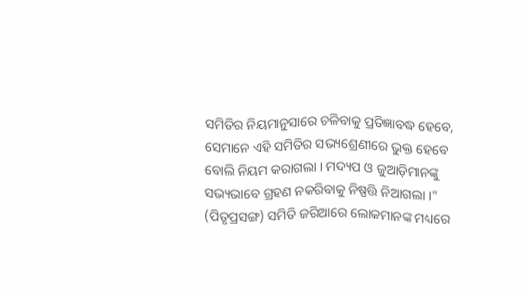ସମିତିର ନିୟମାନୁସାରେ ଚଳିବାକୁ ପ୍ରତିଜ୍ଞାବଦ୍ଧ ହେବେ, ସେମାନେ ଏହି ସମିତିର ସଭ୍ୟଶ୍ରେଣୀରେ ଭୁକ୍ତ ହେବେ ବୋଲି ନିୟମ କରାଗଲା । ମଦ୍ୟପ ଓ ଜୁଆଡ଼ିମାନଙ୍କୁ ସଭ୍ୟଭାବେ ଗ୍ରହଣ ନକରିବାକୁ ନିଷ୍ପତ୍ତି ନିଆଗଲା ।" (ପିତୃପ୍ରସଙ୍ଗ) ସମିତି ଜରିଆରେ ଲୋକମାନଙ୍କ ମଧ୍ୟରେ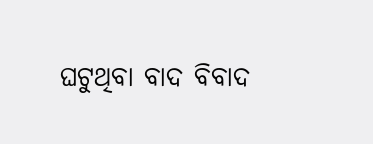ଘଟୁଥିବା ବାଦ ବିବାଦ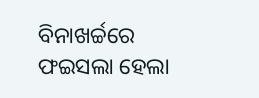ବିନାଖର୍ଚ୍ଚରେ ଫଇସଲା ହେଲା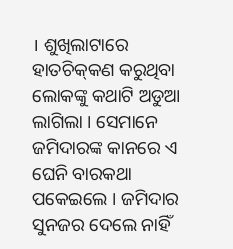। ଶୁଖିଲାଟାରେ ହାତଚିକ୍‍କଣ କରୁଥିବା ଲୋକଙ୍କୁ କଥାଟି ଅଡୁଆ ଲାଗିଲା । ସେମାନେ ଜମିଦାରଙ୍କ କାନରେ ଏ ଘେନି ବାରକଥା ପକେଇଲେ । ଜମିଦାର ସୁନଜର ଦେଲେ ନାହିଁ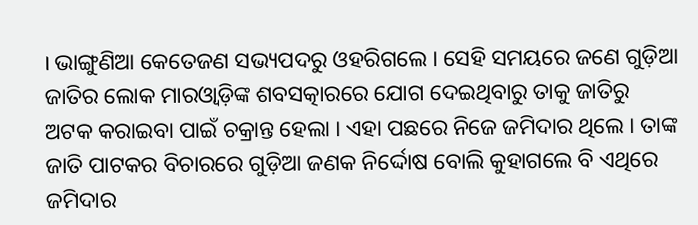। ଭାଙ୍ଗୁଣିଆ କେତେଜଣ ସଭ୍ୟପଦରୁ ଓହରିଗଲେ । ସେହି ସମୟରେ ଜଣେ ଗୁଡ଼ିଆ ଜାତିର ଲୋକ ମାରଓ୍ୱାଡ଼ିଙ୍କ ଶବସତ୍କାରରେ ଯୋଗ ଦେଇଥିବାରୁ ତାକୁ ଜାତିରୁ ଅଟକ କରାଇବା ପାଇଁ ଚକ୍ରାନ୍ତ ହେଲା । ଏହା ପଛରେ ନିଜେ ଜମିଦାର ଥିଲେ । ତାଙ୍କ ଜାତି ପାଟକର ବିଚାରରେ ଗୁଡ଼ିଆ ଜଣକ ନିର୍ଦ୍ଦୋଷ ବୋଲି କୁହାଗଲେ ବି ଏଥିରେ ଜମିଦାର